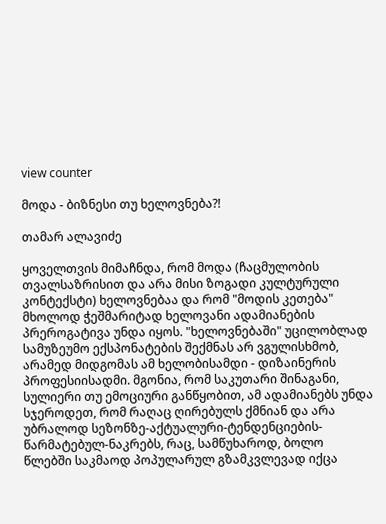view counter

მოდა - ბიზნესი თუ ხელოვნება?!

თამარ ალავიძე

ყოველთვის მიმაჩნდა, რომ მოდა (ჩაცმულობის თვალსაზრისით და არა მისი ზოგადი კულტურული კონტექსტი) ხელოვნებაა და რომ "მოდის კეთება" მხოლოდ ჭეშმარიტად ხელოვანი ადამიანების პრეროგატივა უნდა იყოს. "ხელოვნებაში" უცილობლად სამუზეუმო ექსპონატების შექმნას არ ვგულისხმობ, არამედ მიდგომას ამ ხელობისამდი - დიზაინერის პროფესიისადმი. მგონია, რომ საკუთარი შინაგანი, სულიერი თუ ემოციური განწყობით, ამ ადამიანებს უნდა სჯეროდეთ, რომ რაღაც ღირებულს ქმნიან და არა უბრალოდ სეზონზე-აქტუალური-ტენდენციების-წარმატებულ-ნაკრებს, რაც, სამწუხაროდ, ბოლო წლებში საკმაოდ პოპულარულ გზამკვლევად იქცა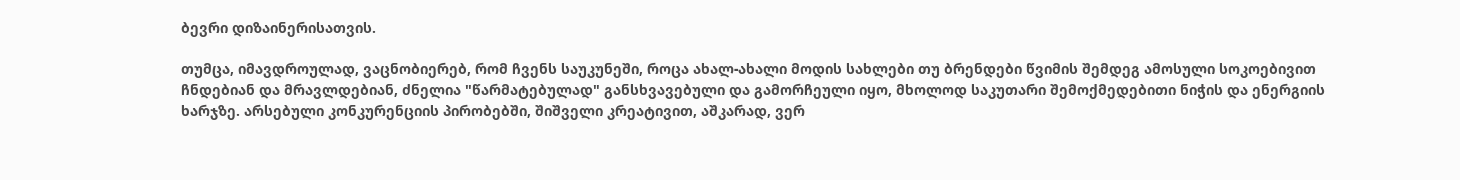ბევრი დიზაინერისათვის.

თუმცა, იმავდროულად, ვაცნობიერებ, რომ ჩვენს საუკუნეში, როცა ახალ-ახალი მოდის სახლები თუ ბრენდები წვიმის შემდეგ ამოსული სოკოებივით ჩნდებიან და მრავლდებიან, ძნელია "წარმატებულად" განსხვავებული და გამორჩეული იყო, მხოლოდ საკუთარი შემოქმედებითი ნიჭის და ენერგიის ხარჯზე. არსებული კონკურენციის პირობებში, შიშველი კრეატივით, აშკარად, ვერ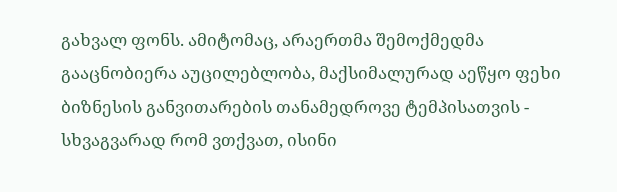გახვალ ფონს. ამიტომაც, არაერთმა შემოქმედმა გააცნობიერა აუცილებლობა, მაქსიმალურად აეწყო ფეხი ბიზნესის განვითარების თანამედროვე ტემპისათვის - სხვაგვარად რომ ვთქვათ, ისინი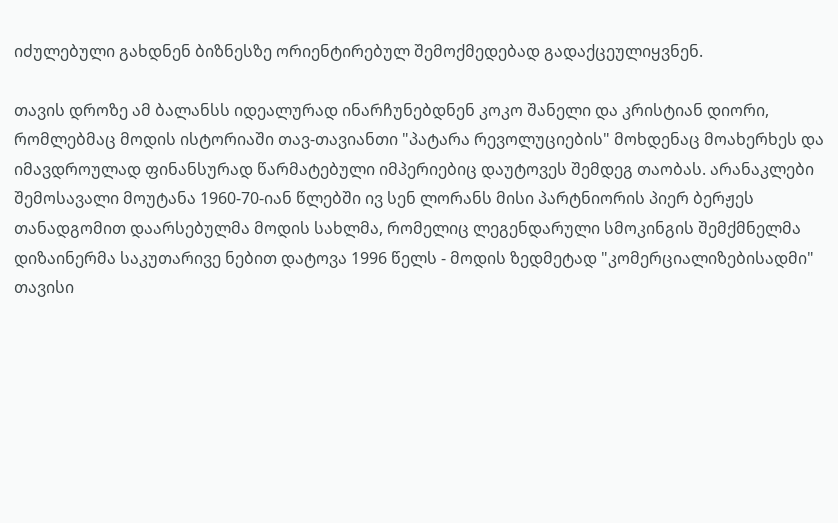იძულებული გახდნენ ბიზნესზე ორიენტირებულ შემოქმედებად გადაქცეულიყვნენ.

თავის დროზე ამ ბალანსს იდეალურად ინარჩუნებდნენ კოკო შანელი და კრისტიან დიორი, რომლებმაც მოდის ისტორიაში თავ-თავიანთი "პატარა რევოლუციების" მოხდენაც მოახერხეს და იმავდროულად ფინანსურად წარმატებული იმპერიებიც დაუტოვეს შემდეგ თაობას. არანაკლები შემოსავალი მოუტანა 1960-70-იან წლებში ივ სენ ლორანს მისი პარტნიორის პიერ ბერჟეს თანადგომით დაარსებულმა მოდის სახლმა, რომელიც ლეგენდარული სმოკინგის შემქმნელმა დიზაინერმა საკუთარივე ნებით დატოვა 1996 წელს - მოდის ზედმეტად "კომერციალიზებისადმი" თავისი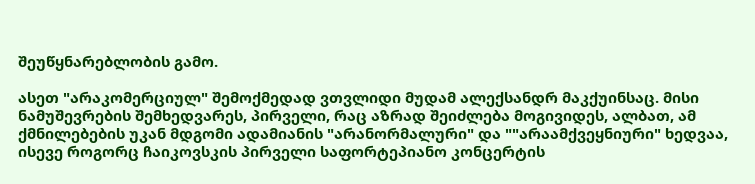შეუწყნარებლობის გამო.

ასეთ "არაკომერციულ" შემოქმედად ვთვლიდი მუდამ ალექსანდრ მაკქუინსაც. მისი ნამუშევრების შემხედვარეს, პირველი, რაც აზრად შეიძლება მოგივიდეს, ალბათ, ამ ქმნილებების უკან მდგომი ადამიანის "არანორმალური" და ""არაამქვეყნიური" ხედვაა, ისევე როგორც ჩაიკოვსკის პირველი საფორტეპიანო კონცერტის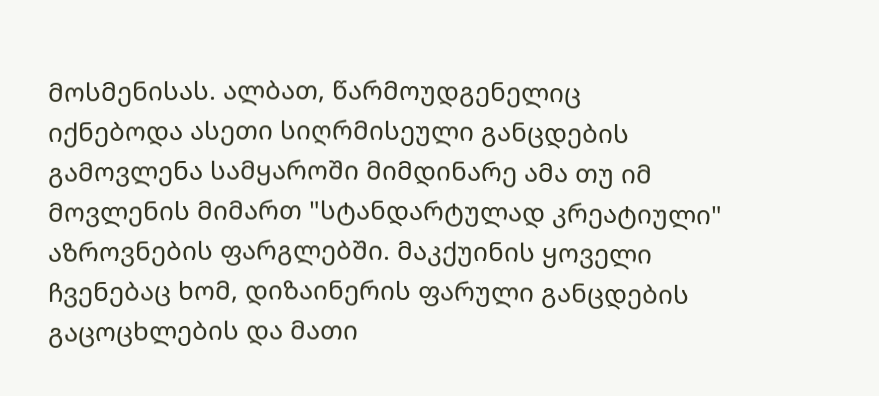მოსმენისას. ალბათ, წარმოუდგენელიც იქნებოდა ასეთი სიღრმისეული განცდების გამოვლენა სამყაროში მიმდინარე ამა თუ იმ მოვლენის მიმართ "სტანდარტულად კრეატიული" აზროვნების ფარგლებში. მაკქუინის ყოველი ჩვენებაც ხომ, დიზაინერის ფარული განცდების გაცოცხლების და მათი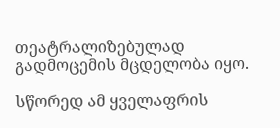თეატრალიზებულად გადმოცემის მცდელობა იყო.

სწორედ ამ ყველაფრის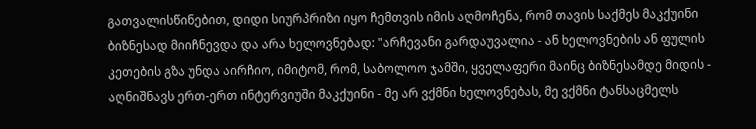გათვალისწინებით, დიდი სიურპრიზი იყო ჩემთვის იმის აღმოჩენა, რომ თავის საქმეს მაკქუინი ბიზნესად მიიჩნევდა და არა ხელოვნებად: "არჩევანი გარდაუვალია - ან ხელოვნების ან ფულის კეთების გზა უნდა აირჩიო, იმიტომ, რომ, საბოლოო ჯამში, ყველაფერი მაინც ბიზნესამდე მიდის - აღნიშნავს ერთ-ერთ ინტერვიუში მაკქუინი - მე არ ვქმნი ხელოვნებას, მე ვქმნი ტანსაცმელს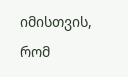იმისთვის, რომ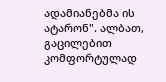ადამიანებმა ის ატარონ". ალბათ, გაცილებით კომფორტულად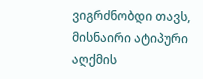ვიგრძნობდი თავს, მისნაირი ატიპური აღქმის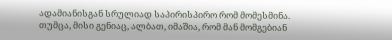ადამიანისგან სრულიად საპირისპირო რომ მომესმინა. თუმცა, მისი გენიაც, ალბათ, იმაშია, რომ მან მომგებიან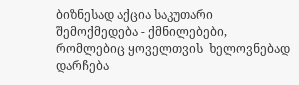ბიზნესად აქცია საკუთარი შემოქმედება - ქმნილებები, რომლებიც ყოველთვის  ხელოვნებად დარჩება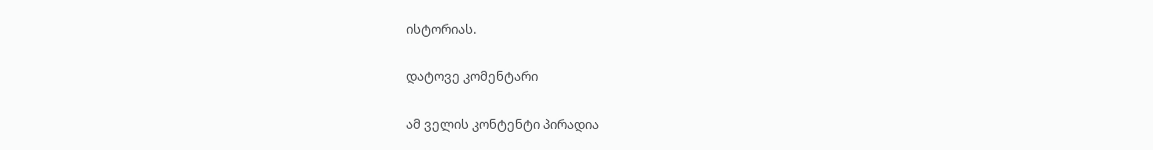ისტორიას.

დატოვე კომენტარი

ამ ველის კონტენტი პირადია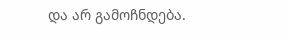და არ გამოჩნდება.